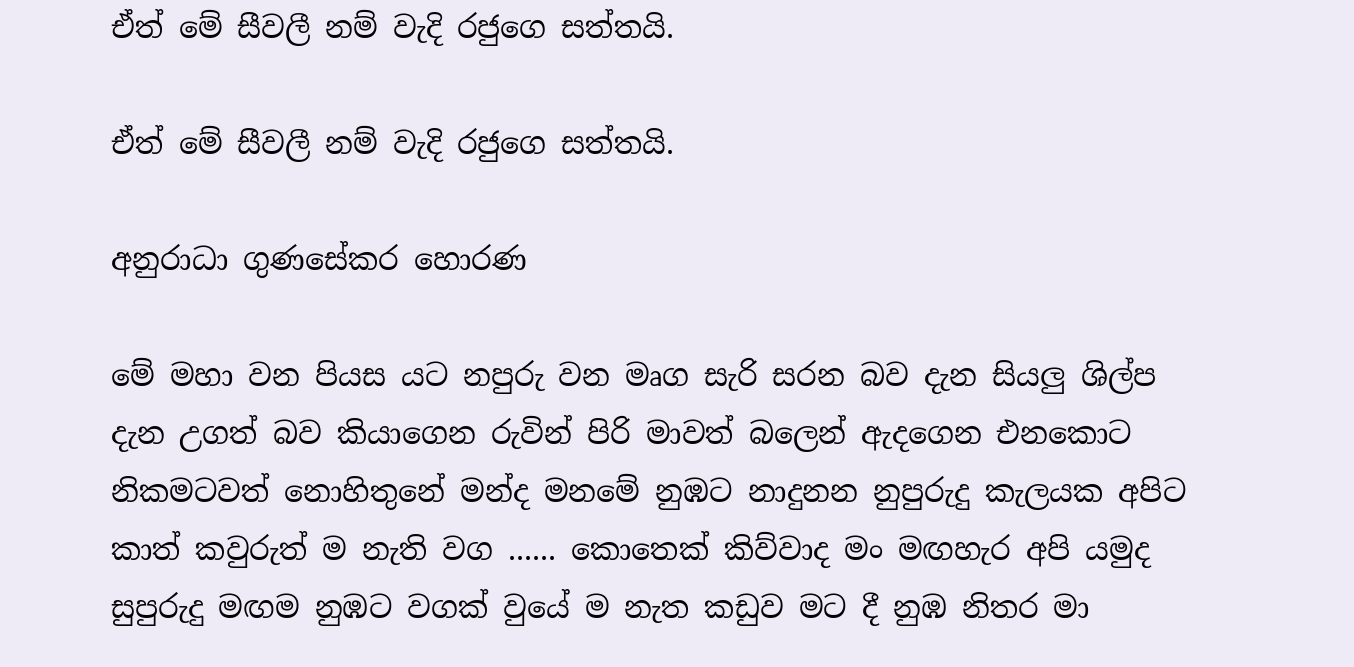ඒත් මේ සීවලී නම් වැදි රජුගෙ සත්තයි.

ඒත් මේ සීවලී නම් වැදි රජුගෙ සත්තයි.

අනුරාධා ගුණසේකර හොරණ

මේ මහා වන පියස යට නපුරු වන මෘග සැරි සරන බව දැන සියලු ශිල්ප දැන උගත් බව කියාගෙන රුවින් පිරි මාවත් බලෙන් ඇදගෙන එනකොට නිකමටවත් නොහිතුනේ මන්ද මනමේ නුඹට නාදුනන නුපුරුදු කැලයක අපිට කාත් කවුරුත් ම නැති වග ...... කොතෙක් කිව්වාද මං මඟහැර අපි යමුද සුපුරුදු මඟම නුඹට වගක් වුයේ ම නැත කඩුව මට දී නුඹ නිතර මා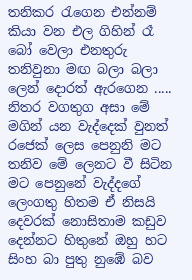තනිකර රැගෙන එන්නම් කියා වන එල ගිහින් රෑ බෝ වෙලා එනතුරු තනිවුනා මඟ බලා බලා ලෙන් දොරත් ඇරගෙන ..... නිතර වගතුග අසා මේ මගින් යන වැද්දෙක් වුනත් රජෙක් ලෙස පෙනුනි මට තනිව මේ ලෙනට වී සිටින මට පෙනුනේ වැද්දගේ ලෙංගතු හිතම ඒ නිසයි දෙවරක් නොසිතාම කඩුව දෙන්නට හිතුනේ ඔහු හට සිංහ බා පුතු නුඹේ බව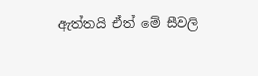ඇත්තයි ඒත් මේ සීවලි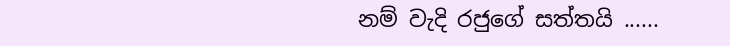නම් වැදි රජුගේ සත්තයි ......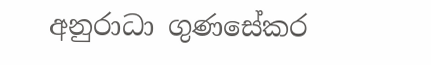අනුරාධා ගුණසේකර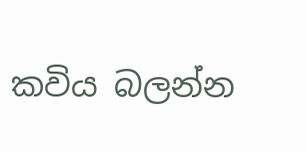කවිය බලන්න